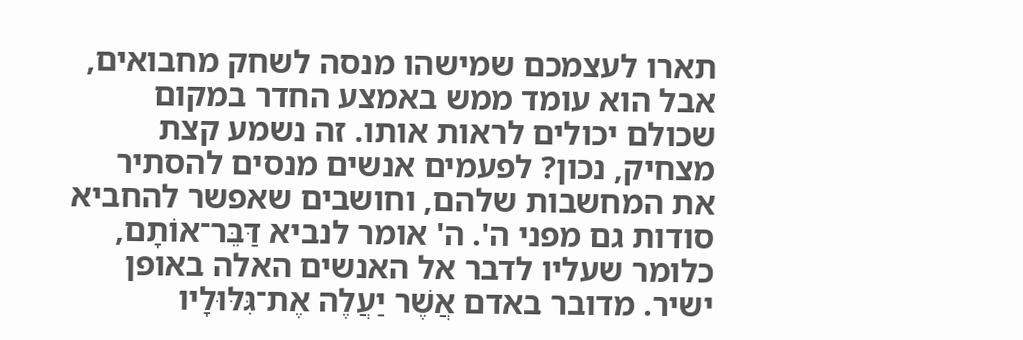תארו לעצמכם שמישהו מנסה לשחק מחבואים, אבל הוא עומד ממש באמצע החדר במקום שכולם יכולים לראות אותו. זה נשמע קצת מצחיק, נכון? לפעמים אנשים מנסים להסתיר את המחשבות שלהם, וחושבים שאפשר להחביא סודות גם מפני ה'. ה' אומר לנביא דַּבֵּר־אוֹתָם, כלומר שעליו לדבר אל האנשים האלה באופן ישיר. מדובר באדם אֲשֶׁר יַעֲלֶה אֶת־גִּלּוּלָיו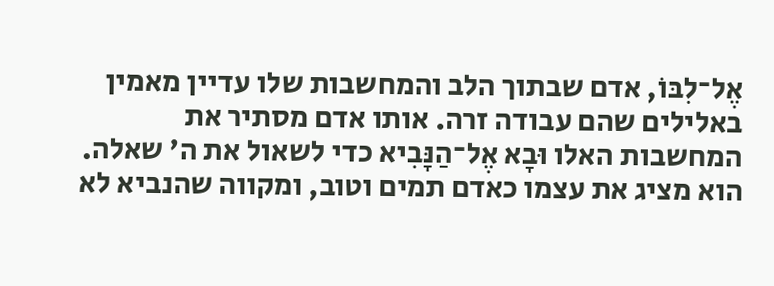אֶל־לִבּוֹ, אדם שבתוך הלב והמחשבות שלו עדיין מאמין באלילים שהם עבודה זרה. אותו אדם מסתיר את המחשבות האלו וּבָא אֶל־הַנָּבִיא כדי לשאול את ה' שאלה. הוא מציג את עצמו כאדם תמים וטוב, ומקווה שהנביא לא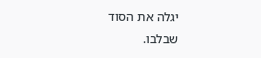יגלה את הסוד שבלבו.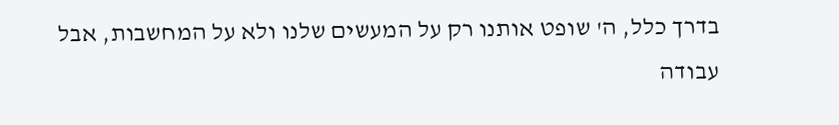בדרך כלל, ה' שופט אותנו רק על המעשים שלנו ולא על המחשבות, אבל עבודה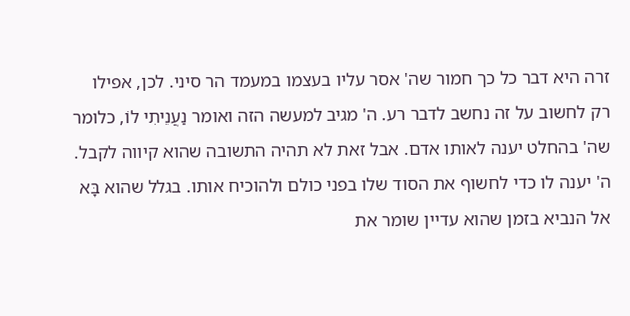זרה היא דבר כל כך חמור שה' אסר עליו בעצמו במעמד הר סיני. לכן, אפילו רק לחשוב על זה נחשב לדבר רע. ה' מגיב למעשה הזה ואומר נַעֲנֵיתִי לוֹ, כלומר שה' בהחלט יענה לאותו אדם. אבל זאת לא תהיה התשובה שהוא קיווה לקבל. ה' יענה לו כדי לחשוף את הסוד שלו בפני כולם ולהוכיח אותו. בגלל שהוא בָּא אל הנביא בזמן שהוא עדיין שומר את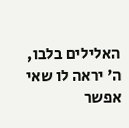האלילים בלבו, ה' יראה לו שאי אפשר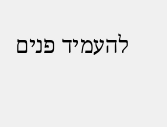להעמיד פנים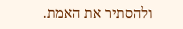ולהסתיר את האמת.